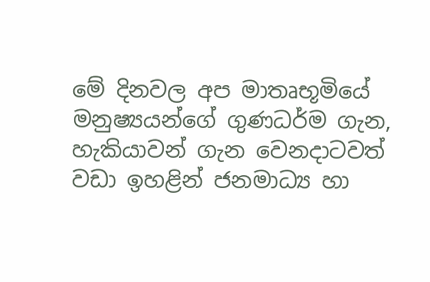මේ දිනවල අප මාතෘභූමියේ මනුෂ්‍යයන්ගේ ගුණධර්ම ගැන, හැකියාවන් ගැන වෙනදාටවත් වඩා ඉහළින් ජනමාධ්‍ය හා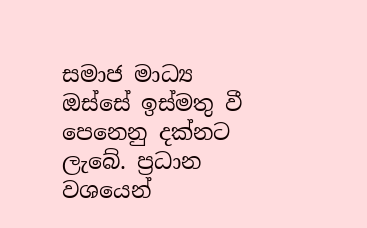සමාජ මාධ්‍ය ඔස්සේ ඉස්මතු වී පෙනෙනු දක්නට ලැබේ. ප්‍රධාන වශයෙන්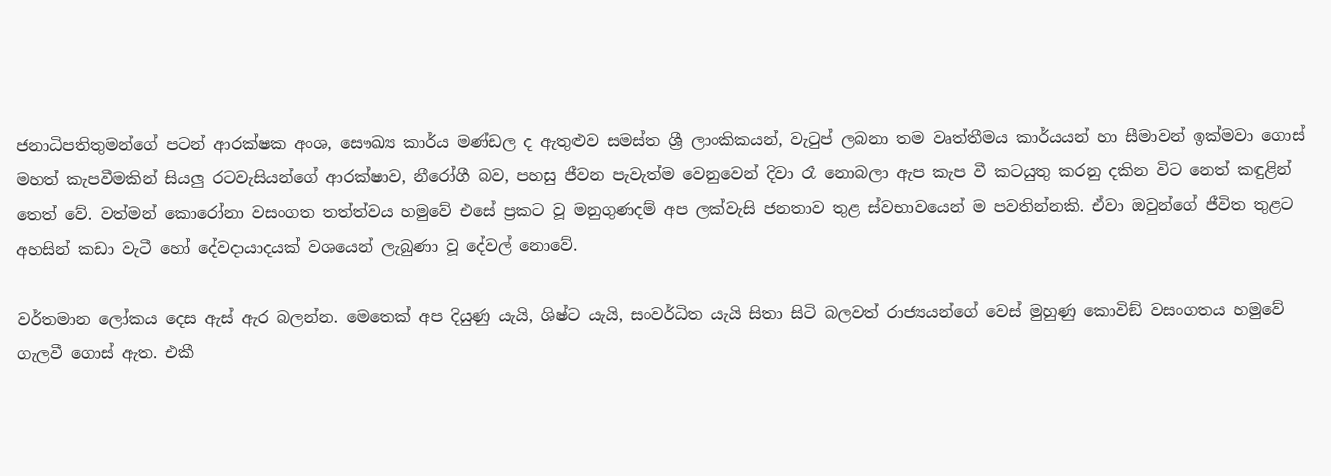ජනාධිපතිතුමන්ගේ පටන් ආරක්ෂක අංශ, සෞඛ්‍ය කාර්ය මණ්ඩල ද ඇතුළුව සමස්ත ශ්‍රී ලාංකිකයන්, වැටුප් ලබනා තම වෘත්තීමය කාර්යයන් හා සීමාවන් ඉක්මවා ගොස් මහත් කැපවීමකින් සියලු රටවැසියන්ගේ ආරක්ෂාව, නීරෝගී බව, පහසු ජීවන පැවැත්ම වෙනුවෙන් දිවා රෑ නොබලා ඇප කැප වී කටයුතු කරනු දකින විට නෙත් කඳුළින් තෙත් වේ. වත්මන් කොරෝනා වසංගත තත්ත්වය හමුවේ එසේ ප්‍රකට වූ මනුගුණදම් අප ලක්වැසි ජනතාව තුළ ස්වභාවයෙන් ම පවතින්නකි. ඒවා ඔවුන්ගේ ජීවිත තුළට අහසින් කඩා වැටී හෝ දේවදායාදයක් වශයෙන් ලැබුණා වූ දේවල් නොවේ.

වර්තමාන ලෝකය දෙස ඇස් ඇර බලන්න. මෙතෙක් අප දියුණු යැයි, ශිෂ්ට යැයි, සංවර්ධිත යැයි සිතා සිටි බලවත් රාජ්‍යයන්ගේ වෙස් මුහුණු කොවිඞ් වසංගතය හමුවේ ගැලවී ගොස් ඇත. එකී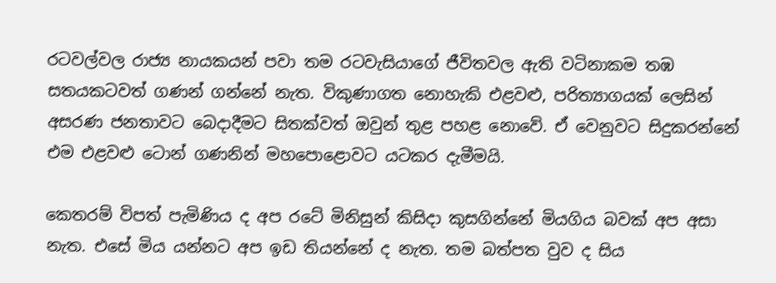රටවල්වල රාජ්‍ය නායකයන් පවා තම රටවැසියාගේ ජීවිතවල ඇති වටිනාකම තඹ සතයකටවත් ගණන් ගන්නේ නැත. විකුණාගත නොහැකි එළවළු, පරිත්‍යාගයක් ලෙසින් අසරණ ජනතාවට බෙදාදීමට සිතක්වත් ඔවුන් තුළ පහළ නොවේ. ඒ වෙනුවට සිදුකරන්නේ එම එළවළු ටොන් ගණනින් මහපොළොවට යටකර දැමීමයි.

කෙතරම් විපත් පැමිණිය ද අප රටේ මිනිසුන් කිසිදා කුසගින්නේ මියගිය බවක් අප අසා නැත. එසේ මිය යන්නට අප ඉඩ තියන්නේ ද නැත. තම බත්පත වුව ද සිය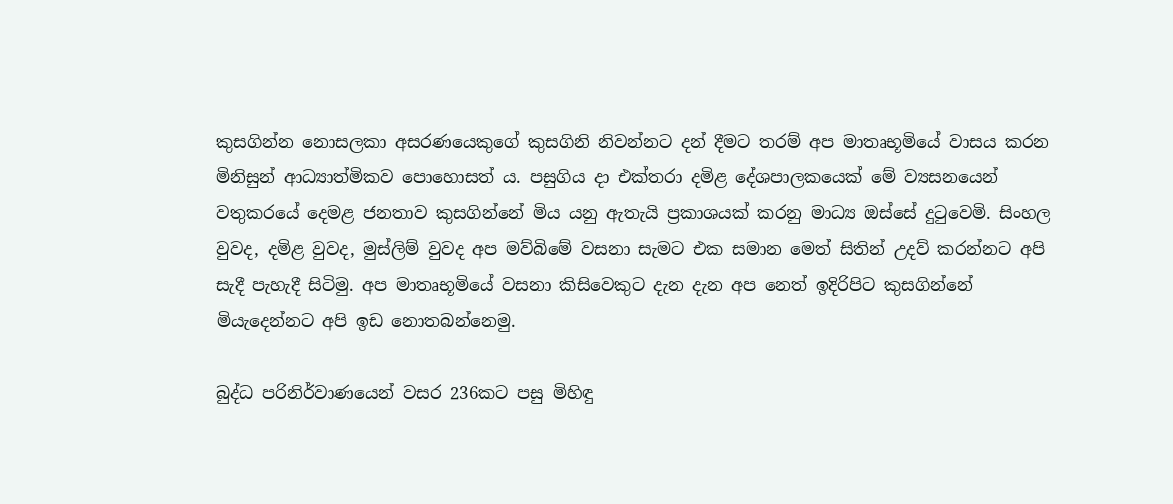කුසගින්න නොසලකා අසරණයෙකුගේ කුසගිනි නිවන්නට දන් දීමට තරම් අප මාතෘභූමියේ වාසය කරන මිනිසුන් ආධ්‍යාත්මිකව පොහොසත් ය. පසුගිය දා එක්තරා දමිළ දේශපාලකයෙක් මේ ව්‍යසනයෙන් වතුකරයේ දෙමළ ජනතාව කුසගින්නේ මිය යනු ඇතැයි ප්‍රකාශයක් කරනු මාධ්‍ය ඔස්සේ දුටුවෙමි. සිංහල වුවද, දමිළ වුවද, මුස්ලිම් වුවද අප මව්බිමේ වසනා සැමට එක සමාන මෙත් සිතින් උදව් කරන්නට අපි සැදී පැහැදී සිටිමු. අප මාතෘභූමියේ වසනා කිසිවෙකුට දැන දැන අප නෙත් ඉදිරිපිට කුසගින්නේ මියැදෙන්නට අපි ඉඩ නොතබන්නෙමු.

බුද්ධ පරිනිර්වාණයෙන් වසර 236කට පසු මිහිඳු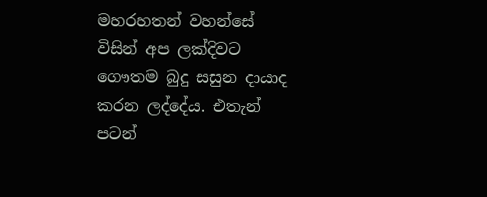මහරහතන් වහන්සේ විසින් අප ලක්දිවට ගෞතම බුදු සසුන දායාද කරන ලද්දේය. එතැන් පටන්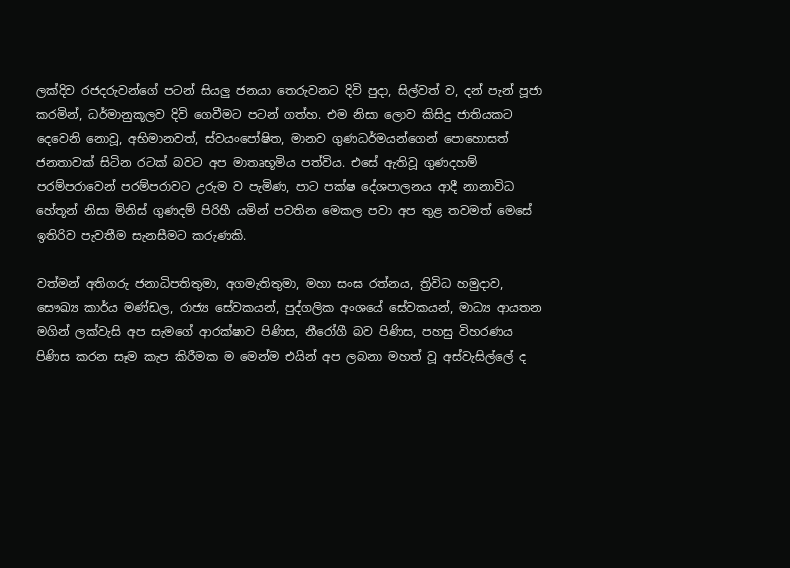ලක්දිව රජදරුවන්ගේ පටන් සියලු ජනයා තෙරුවනට දිවි පුදා, සිල්වත් ව, දන් පැන් පූජා කරමින්, ධර්මානුකූලව දිවි ගෙවීමට පටන් ගත්හ. එම නිසා ලොව කිසිදු ජාතියකට දෙවෙනි නොවූ, අභිමානවත්, ස්වයංපෝෂිත, මානව ගුණධර්මයන්ගෙන් පොහොසත් ජනතාවක් සිටින රටක් බවට අප මාතෘභූමිය පත්විය. එසේ ඇතිවූ ගුණදහම් පරම්පරාවෙන් පරම්පරාවට උරුම ව පැමිණ, පාට පක්ෂ දේශපාලනය ආදී නානාවිධ හේතූන් නිසා මිනිස් ගුණදම් පිරිහී යමින් පවතින මෙකල පවා අප තුළ තවමත් මෙසේ ඉතිරිව පැවතීම සැනසීමට කරුණකි.

වත්මන් අතිගරු ජනාධිපතිතුමා, අගමැතිතුමා, මහා සංඝ රත්නය, ත්‍රිවිධ හමුදාව, සෞඛ්‍ය කාර්ය මණ්ඩල, රාජ්‍ය සේවකයන්, පුද්ගලික අංශයේ සේවකයන්, මාධ්‍ය ආයතන මගින් ලක්වැසි අප සැමගේ ආරක්ෂාව පිණිස, නීරෝගී බව පිණිස, පහසු විහරණය පිණිස කරන සෑම කැප කිරීමක ම මෙන්ම එයින් අප ලබනා මහත් වූ අස්වැසිල්ලේ ද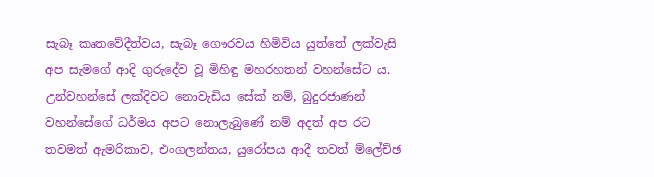සැබෑ කෘතවේදීත්වය, සැබෑ ගෞරවය හිමිවිය යුත්තේ ලක්වැසි අප සැමගේ ආදි ගුරුදේව වූ මිහිඳු මහරහතන් වහන්සේට ය. උන්වහන්සේ ලක්දිවට නොවැඩිය සේක් නම්, බුදුරජාණන් වහන්සේගේ ධර්මය අපට නොලැබුණේ නම් අදත් අප රට තවමත් ඇමරිකාව, එංගලන්තය, යුරෝපය ආදී තවත් ම්ලේච්ඡ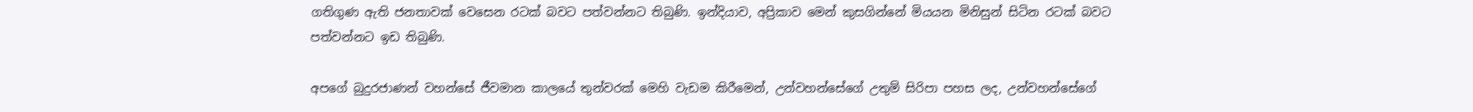ගතිගුණ ඇති ජනතාවක් වෙසෙන රටක් බවට පත්වන්නට තිබුණි. ඉන්දියාව, අප්‍රිකාව මෙන් කුසගින්නේ මියයන මිනිසුන් සිටින රටක් බවට පත්වන්නට ඉඩ තිබුණි.

අපගේ බුදුරජාණන් වහන්සේ ජීවමාන කාලයේ තුන්වරක් මෙහි වැඩම කිරීමෙන්, උන්වහන්සේගේ උතුම් සිරිපා පහස ලද, උන්වහන්සේගේ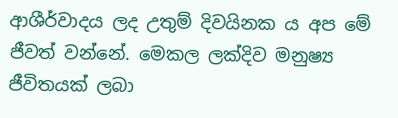ආශීර්වාදය ලද උතුම් දිවයිනක ය අප මේ ජීවත් වන්නේ. මෙකල ලක්දිව මනුෂ්‍ය ජීවිතයක් ලබා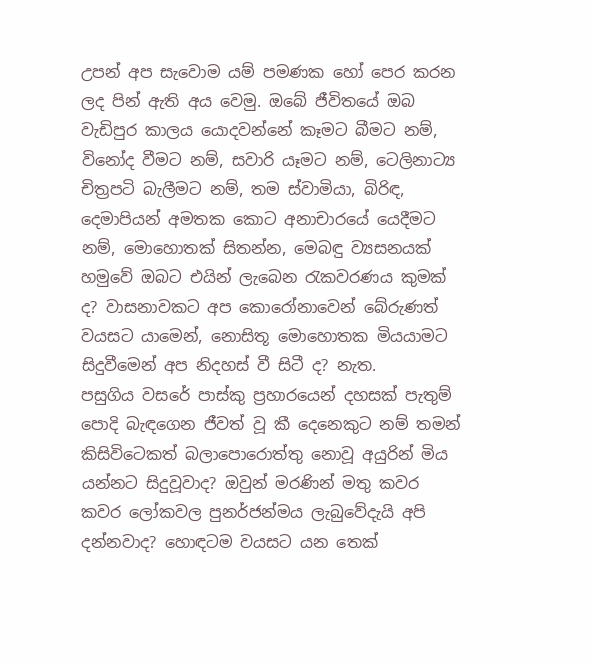උපන් අප සැවොම යම් පමණක හෝ පෙර කරන ලද පින් ඇති අය වෙමු. ඔබේ ජීවිතයේ ඔබ වැඩිපුර කාලය යොදවන්නේ කෑමට බීමට නම්, විනෝද වීමට නම්, සවාරි යෑමට නම්, ටෙලිනාට්‍ය චිත්‍රපටි බැලීමට නම්, තම ස්වාමියා, බිරිඳ, දෙමාපියන් අමතක කොට අනාචාරයේ යෙදීමට නම්, මොහොතක් සිතන්න, මෙබඳු ව්‍යසනයක් හමුවේ ඔබට එයින් ලැබෙන රැකවරණය කුමක් ද? වාසනාවකට අප කොරෝනාවෙන් බේරුණත් වයසට යාමෙන්, නොසිතූ මොහොතක මියයාමට සිදුවීමෙන් අප නිදහස් වී සිටී ද? නැත.
පසුගිය වසරේ පාස්කු ප්‍රහාරයෙන් දහසක් පැතුම් පොදි බැඳගෙන ජීවත් වූ කී දෙනෙකුට නම් තමන් කිසිවිටෙකත් බලාපොරොත්තු නොවූ අයුරින් මිය යන්නට සිදුවූවාද? ඔවුන් මරණින් මතු කවර කවර ලෝකවල පුනර්ජන්මය ලැබුවේදැයි අපි දන්නවාද? හොඳටම වයසට යන තෙක්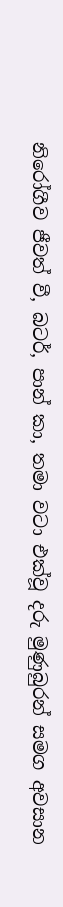නිරෝගීව ජීවත් වී, බටර්, පාන් කා, තමා වටා එක්වූ දරු මුණුබුරන් සමග අවසාන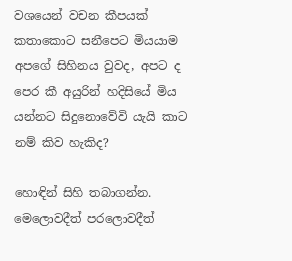වශයෙන් වචන කීපයක් කතාකොට සනීපෙට මියයාම අපගේ සිහිනය වුවද, අපට ද පෙර කී අයුරින් හදිසියේ මිය යන්නට සිදුනොවේවි යැයි කාට නම් කිව හැකිද?

හොඳින් සිහි තබාගන්න. මෙලොවදීත් පරලොවදීත්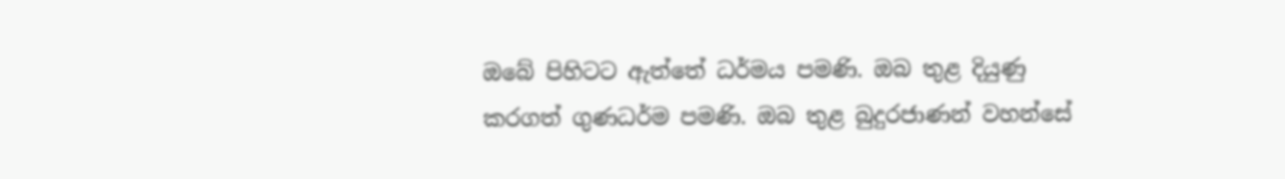ඔබේ පිහිටට ඇත්තේ ධර්මය පමණි. ඔබ තුළ දියුණු කරගත් ගුණධර්ම පමණි. ඔබ තුළ බුදුරජාණන් වහන්සේ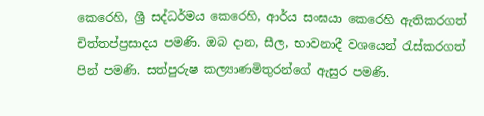කෙරෙහි, ශ්‍රී සද්ධර්මය කෙරෙහි, ආර්ය සංඝයා කෙරෙහි ඇතිකරගත් චිත්තප්ප්‍රසාදය පමණි. ඔබ දාන, සීල, භාවනාදී වශයෙන් රැස්කරගත් පින් පමණි. සත්පුරුෂ කල්‍යාණමිතුරන්ගේ ඇසුර පමණි.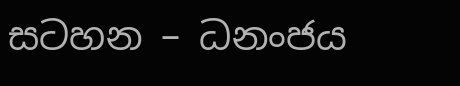සටහන – ධනංජය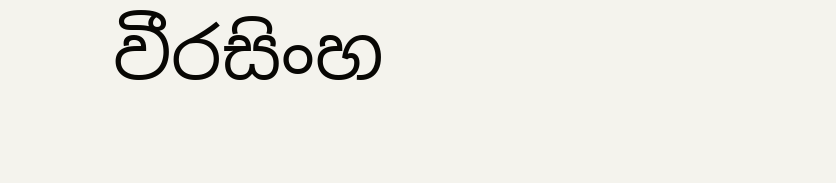වීරසිංහ